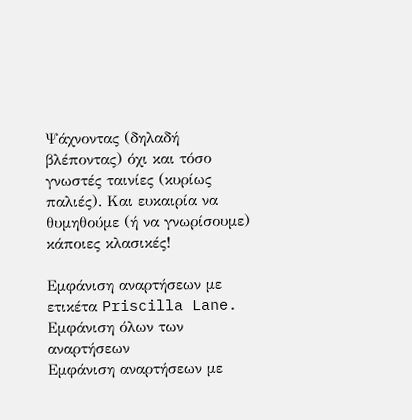Ψάχνοντας (δηλαδή βλέποντας) όχι και τόσο γνωστές ταινίες (κυρίως παλιές). Και ευκαιρία να θυμηθούμε (ή να γνωρίσουμε) κάποιες κλασικές!

Εμφάνιση αναρτήσεων με ετικέτα Priscilla Lane. Εμφάνιση όλων των αναρτήσεων
Εμφάνιση αναρτήσεων με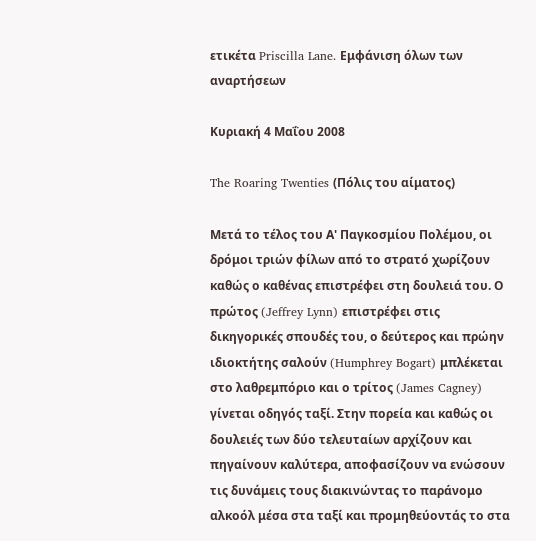ετικέτα Priscilla Lane. Εμφάνιση όλων των αναρτήσεων

Κυριακή 4 Μαΐου 2008

The Roaring Twenties (Πόλις του αίματος)

Μετά το τέλος του Α' Παγκοσμίου Πολέμου, οι δρόμοι τριών φίλων από το στρατό χωρίζουν καθώς ο καθένας επιστρέφει στη δουλειά του. Ο πρώτος (Jeffrey Lynn) επιστρέφει στις δικηγορικές σπουδές του, ο δεύτερος και πρώην ιδιοκτήτης σαλούν (Humphrey Bogart) μπλέκεται στο λαθρεμπόριο και ο τρίτος (James Cagney) γίνεται οδηγός ταξί. Στην πορεία και καθώς οι δουλειές των δύο τελευταίων αρχίζουν και πηγαίνουν καλύτερα, αποφασίζουν να ενώσουν τις δυνάμεις τους διακινώντας το παράνομο αλκοόλ μέσα στα ταξί και προμηθεύοντάς το στα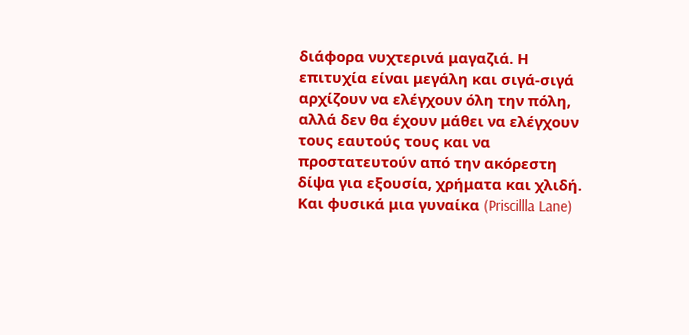διάφορα νυχτερινά μαγαζιά. Η επιτυχία είναι μεγάλη και σιγά-σιγά αρχίζουν να ελέγχουν όλη την πόλη, αλλά δεν θα έχουν μάθει να ελέγχουν τους εαυτούς τους και να προστατευτούν από την ακόρεστη δίψα για εξουσία, χρήματα και χλιδή. Και φυσικά μια γυναίκα (Priscillla Lane)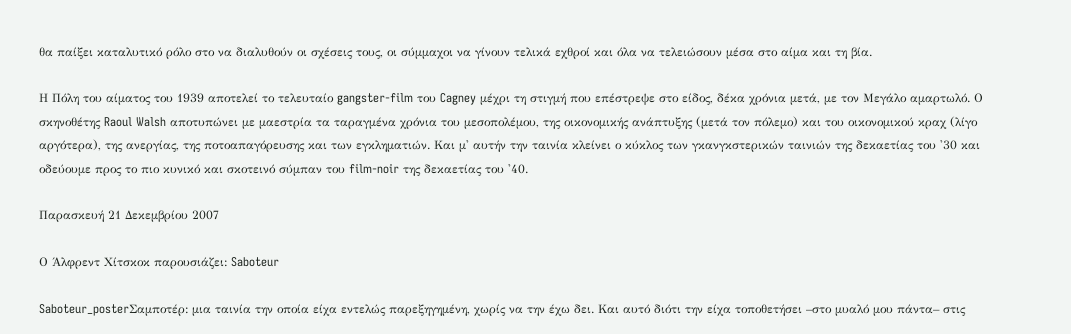θα παίξει καταλυτικό ρόλο στο να διαλυθούν οι σχέσεις τους, οι σύμμαχοι να γίνουν τελικά εχθροί και όλα να τελειώσουν μέσα στο αίμα και τη βία.

Η Πόλη του αίματος του 1939 αποτελεί το τελευταίο gangster-film του Cagney μέχρι τη στιγμή που επέστρεψε στο είδος, δέκα χρόνια μετά, με τον Μεγάλο αμαρτωλό. Ο σκηνοθέτης Raoul Walsh αποτυπώνει με μαεστρία τα ταραγμένα χρόνια του μεσοπολέμου, της οικονομικής ανάπτυξης (μετά τον πόλεμο) και του οικονομικού κραχ (λίγο αργότερα), της ανεργίας, της ποτοαπαγόρευσης και των εγκληματιών. Και μ' αυτήν την ταινία κλείνει ο κύκλος των γκανγκστερικών ταινιών της δεκαετίας του '30 και οδεύουμε προς το πιο κυνικό και σκοτεινό σύμπαν του film-noir της δεκαετίας του '40.

Παρασκευή 21 Δεκεμβρίου 2007

Ο Άλφρεντ Χίτσκοκ παρουσιάζει: Saboteur

Saboteur_posterΣαμποτέρ: μια ταινία την οποία είχα εντελώς παρεξηγημένη, χωρίς να την έχω δει. Και αυτό διότι την είχα τοποθετήσει –στο μυαλό μου πάντα– στις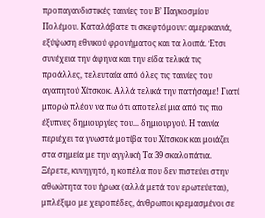προπαγανδιστικές ταινίες του Β’ Παγκοσμίου Πολέμου. Καταλάβατε τι σκεφτόμουν: αμερικανιά, εξύψωση εθνικού φρονήματος και τα λοιπά. Έτσι συνέχεια την άφηνα και την είδα τελικά τις προάλλες, τελευταία από όλες τις ταινίες του αγαπητού Χίτσκοκ. Αλλά τελικά την πατήσαμε! Γιατί μπορώ πλέον να πω ότι αποτελεί μια από τις πιο έξυπνες δημιουργίες του... δημιουργού. Η ταινία περιέχει τα γνωστά μοτίβα του Χίτσκοκ και μοιάζει στα σημεία με την αγγλική Τα 39 σκαλοπάτια. Ξέρετε, κυνηγητό, η κοπέλα που δεν πιστεύει στην αθωώτητα του ήρωα (αλλά μετά τον ερωτεύεται), μπλέξιμο με χειροπέδες, άνθρωποι κρεμασμένοι σε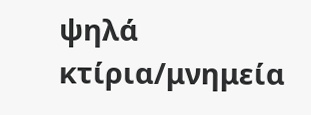ψηλά κτίρια/μνημεία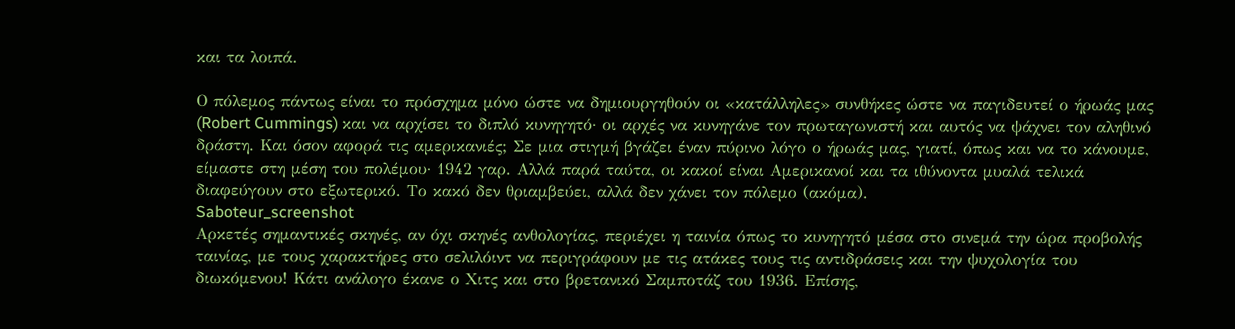και τα λοιπά.

Ο πόλεμος πάντως είναι το πρόσχημα μόνο ώστε να δημιουργηθούν οι «κατάλληλες» συνθήκες ώστε να παγιδευτεί ο ήρωάς μας (Robert Cummings) και να αρχίσει το διπλό κυνηγητό· οι αρχές να κυνηγάνε τον πρωταγωνιστή και αυτός να ψάχνει τον αληθινό δράστη. Και όσον αφορά τις αμερικανιές; Σε μια στιγμή βγάζει έναν πύρινο λόγο ο ήρωάς μας, γιατί, όπως και να το κάνουμε, είμαστε στη μέση του πολέμου· 1942 γαρ. Αλλά παρά ταύτα, οι κακοί είναι Αμερικανοί και τα ιθύνοντα μυαλά τελικά διαφεύγουν στο εξωτερικό. Το κακό δεν θριαμβεύει, αλλά δεν χάνει τον πόλεμο (ακόμα).
Saboteur_screenshot
Αρκετές σημαντικές σκηνές, αν όχι σκηνές ανθολογίας, περιέχει η ταινία όπως το κυνηγητό μέσα στο σινεμά την ώρα προβολής ταινίας, με τους χαρακτήρες στο σελιλόιντ να περιγράφουν με τις ατάκες τους τις αντιδράσεις και την ψυχολογία του διωκόμενου! Κάτι ανάλογο έκανε ο Χιτς και στο βρετανικό Σαμποτάζ του 1936. Επίσης,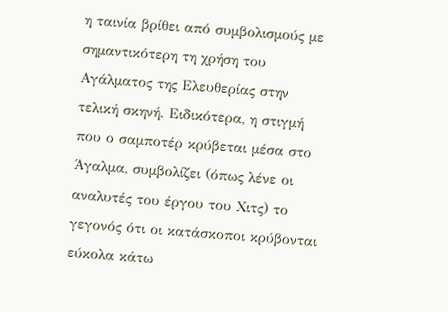η ταινία βρίθει από συμβολισμούς με σημαντικότερη τη χρήση του Αγάλματος της Ελευθερίας στην τελική σκηνή. Ειδικότερα, η στιγμή που ο σαμποτέρ κρύβεται μέσα στο Άγαλμα, συμβολίζει (όπως λένε οι αναλυτές του έργου του Χιτς) το γεγονός ότι οι κατάσκοποι κρύβονται εύκολα κάτω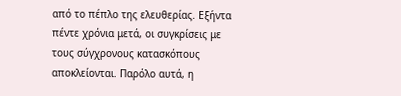από το πέπλο της ελευθερίας. Εξήντα πέντε χρόνια μετά, οι συγκρίσεις με τους σύγχρονους κατασκόπους αποκλείονται. Παρόλο αυτά, η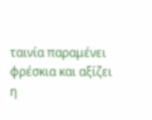ταινία παραμένει φρέσκια και αξίζει η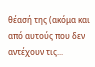θέασή της (ακόμα και από αυτούς που δεν αντέχουν τις...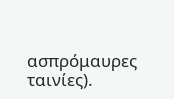ασπρόμαυρες ταινίες).